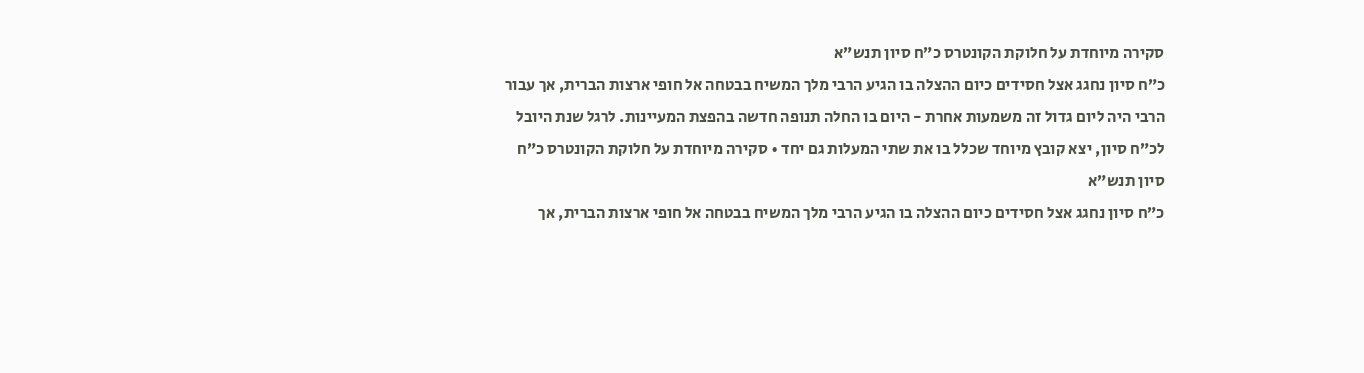סקירה מיוחדת על חלוקת הקונטרס כ”ח סיון תנש”א
כ”ח סיון נחגג אצל חסידים כיום ההצלה בו הגיע הרבי מלך המשיח בבטחה אל חופי ארצות הברית, אך עבור הרבי היה ליום גדול זה משמעות אחרת - היום בו החלה תנופה חדשה בהפצת המעיינות. לרגל שנת היובל לכ”ח סיון, יצא קובץ מיוחד שכלל בו את שתי המעלות גם יחד • סקירה מיוחדת על חלוקת הקונטרס כ”ח סיון תנש”א
כ”ח סיון נחגג אצל חסידים כיום ההצלה בו הגיע הרבי מלך המשיח בבטחה אל חופי ארצות הברית, אך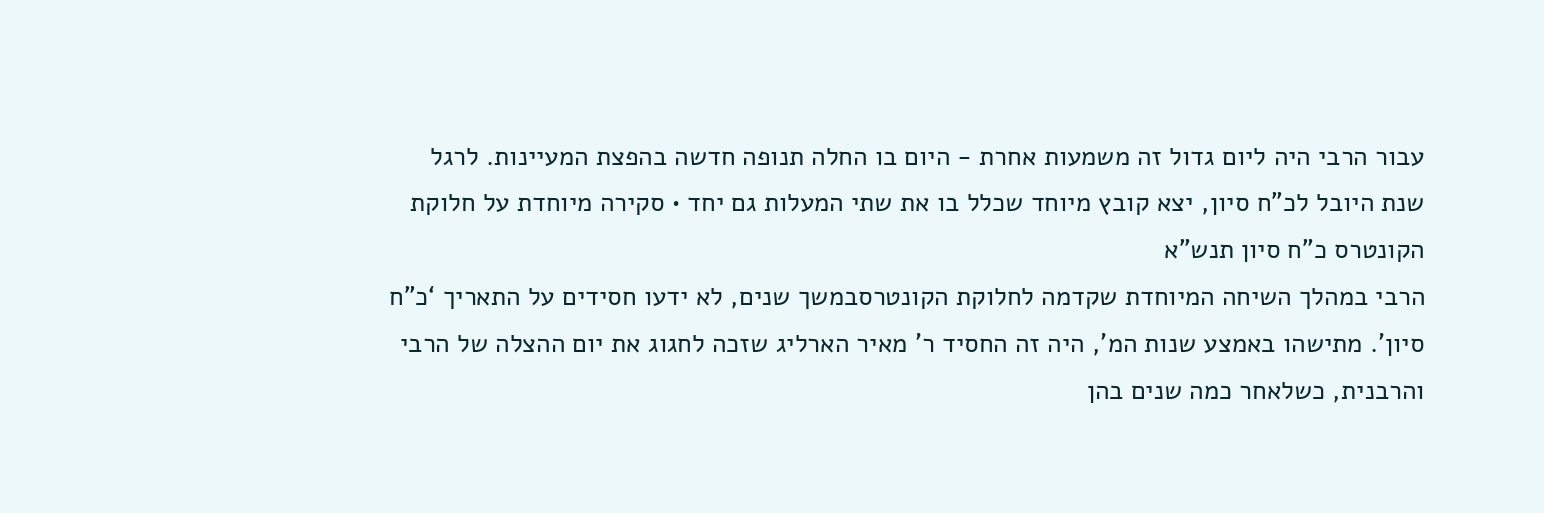עבור הרבי היה ליום גדול זה משמעות אחרת - היום בו החלה תנופה חדשה בהפצת המעיינות. לרגל שנת היובל לכ”ח סיון, יצא קובץ מיוחד שכלל בו את שתי המעלות גם יחד • סקירה מיוחדת על חלוקת הקונטרס כ”ח סיון תנש”א
הרבי במהלך השיחה המיוחדת שקדמה לחלוקת הקונטרסבמשך שנים, לא ידעו חסידים על התאריך ‘כ”ח סיון’. מתישהו באמצע שנות המ’, היה זה החסיד ר’ מאיר הארליג שזכה לחגוג את יום ההצלה של הרבי והרבנית, כשלאחר כמה שנים בהן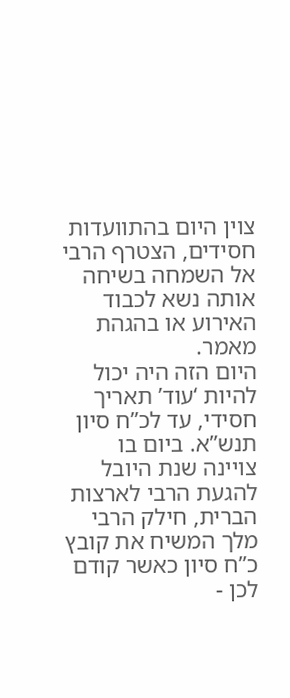צוין היום בהתוועדות חסידים, הצטרף הרבי אל השמחה בשיחה אותה נשא לכבוד האירוע או בהגהת מאמר.
היום הזה היה יכול להיות ‘עוד’ תאריך חסידי, עד לכ”ח סיון תנש”א. ביום בו צויינה שנת היובל להגעת הרבי לארצות הברית, חילק הרבי מלך המשיח את קובץ כ”ח סיון כאשר קודם לכן -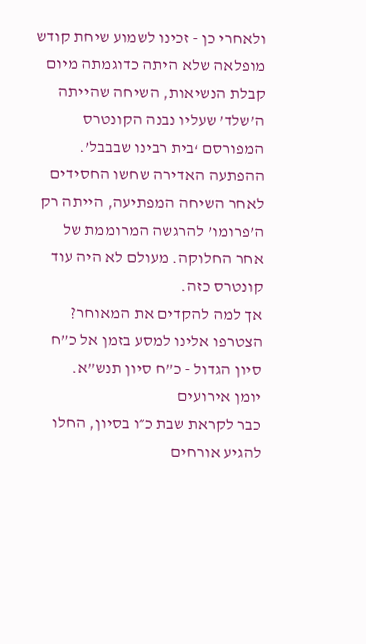ולאחרי כן - זכינו לשמוע שיחת קודש מופלאה שלא היתה כדוגמתה מיום קבלת הנשיאות, השיחה שהייתה ה’שלד’ שעליו נבנה הקונטרס המפורסם ‘בית רבינו שבבבל’. ההפתעה האדירה שחשו החסידים לאחר השיחה המפתיעה, הייתה רק ה’פרומו’ להרגשה המרוממת של אחר החלוקה. מעולם לא היה עוד קונטרס כזה.
אך למה להקדים את המאוחר? הצטרפו אלינו למסע בזמן אל כ”ח סיון הגדול - כ”ח סיון תנש”א.
יומן אירועים
כבר לקראת שבת כ״ו בסיון, החלו להגיע אורחים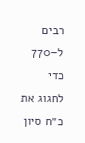רבים ל–770 כדי לחגוג את כ״ח סיון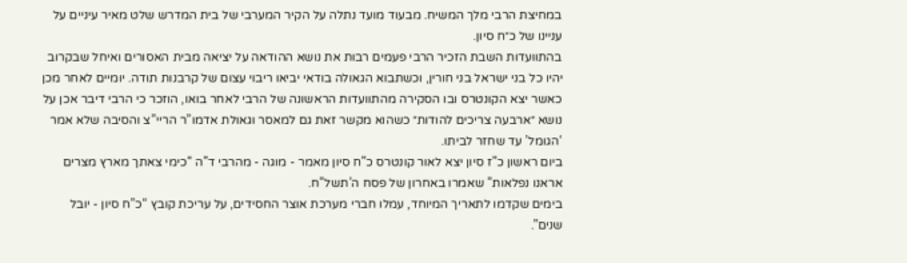במחיצת הרבי מלך המשיח. מבעוד מועד נתלה על הקיר המערבי של בית המדרש שלט מאיר עיניים על עניינו של כ״ח סיון.
בהתוועדות השבת הזכיר הרבי פעמים רבות את נושא ההודאה על יציאה מבית האסורים ואיחל שבקרוב יהיו כל בני ישראל בני חורין, וכשתבוא הגאולה בודאי יביאו ריבוי עצום של קרבנות תודה. יומיים לאחר מכן כאשר יצא הקונטרס ובו הסקירה מהתוועדות הראשונה של הרבי לאחר בואו, הוזכר כי הרבי דיבר אכן על נושא ״ארבעה צריכים להודות״ כשהוא מקשר זאת גם למאסר וגאולת אדמו”ר הריי”צ והסיבה שלא אמר ‘הגומל’ עד שחזר לביתו.
ביום ראשון כ”ז סיון יצא לאור קונטרס כ”ח סיון מאמר - מוגה - מהרבי ד”ה “כימי צאתך מארץ מצרים אראנו נפלאות” שאמרו באחרון של פסח ה’תשל”ח.
בימים שקדמו לתאריך המיוחד, עמלו חברי מערכת אוצר החסידים, על עריכת קובץ “כ”ח סיון - יובל שנים”.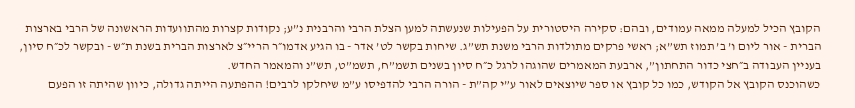הקובץ הכיל למעלה ממאה עמודים, ובהם: סקירה היסטורית על הפעילות שנעשתה למען הצלת הרבי והרבנית נ”ע; נקודות קצרות מהתוועדות הראשונה של הרבי בארצות הברית - אור ליום ו’ ב’ תמוז תש”א; ראשי פרקים מתולדות הרבי משנת תש”ג. שיחות בקשר לט’ אדר - בו הגיע אדמו״ר הריי״צ לארצות הברית בשנת ת״ש - ובקשר לכ״ח סיון, בעניין העבודה ב״חצי כדור התחתון”, ארבעת המאמרים שהוגהו לרגל כ״ח סיון בשנים תשמ”ח, תשמ”ט, תש”נ והמאמר החדש.
כשהוכנס הקובץ אל הקודש, כמו כל קובץ או ספר שיוצאים לאור ע”י קה”ת - הורה הרבי להדפיסו ע”מ שיחלקו לרבים! ההפתעה הייתה גדולה, כיוון שהיתה זו הפעם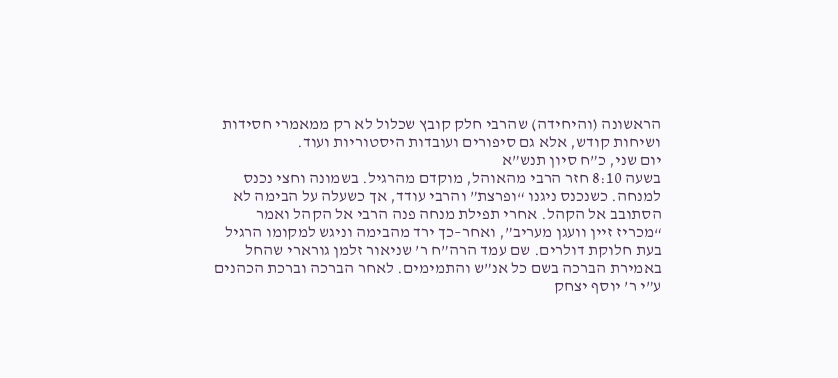הראשונה (והיחידה) שהרבי חלק קובץ שכלול לא רק ממאמרי חסידות ושיחות קודש, אלא גם סיפורים ועובדות היסטוריות ועוד.
יום שני, כ”ח סיון תנש”א
בשעה 8:10 חזר הרבי מהאוהל, מוקדם מהרגיל. בשמונה וחצי נכנס למנחה. כשנכנס ניגנו “ופרצת” והרבי עודד, אך כשעלה על הבימה לא הסתובב אל הקהל. אחרי תפילת מנחה פנה הרבי אל הקהל ואמר “מכריז זיין וועגן מעריב”, ואחר–כך ירד מהבימה וניגש למקומו הרגיל בעת חלוקת דולרים. שם עמד הרה”ח ר’ שניאור זלמן גורארי שהחל באמירת הברכה בשם כל אנ”ש והתמימים. לאחר הברכה וברכת הכהנים ע”י ר’ יוסף יצחק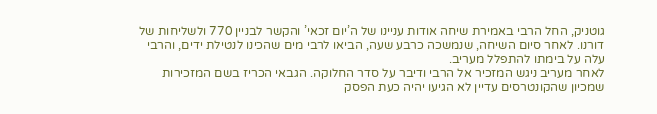גוטניק, החל הרבי באמירת שיחה אודות עניינו של ה’יום זכאי’ והקשר לבניין 770 ולשליחות של דורנו. לאחר סיום השיחה, שנמשכה כרבע שעה, הביאו לרבי מים שהכינו לנטילת ידים, והרבי עלה על בימתו להתפלל מעריב.
לאחר מעריב ניגש המזכיר אל הרבי ודיבר על סדר החלוקה. הגבאי הכריז בשם המזכירות שמכיון שהקונטרסים עדיין לא הגיעו יהיה כעת הפסק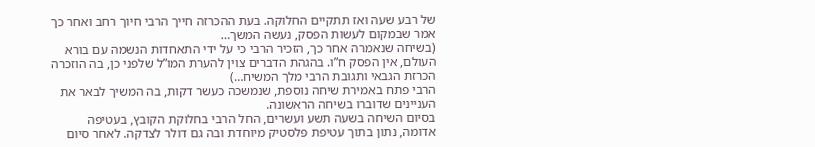של רבע שעה ואז תתקיים החלוקה. בעת ההכרזה חייך הרבי חיוך רחב ואחר כך אמר שבמקום לעשות הפסק, נעשה המשך…
(בשיחה שנאמרה אחר כך, הזכיר הרבי כי על ידי התאחדות הנשמה עם בורא העולם, אין הפסק ח”ו. בהגהת הדברים צוין להערת המו”ל שלפני כן, בה הוזכרה הכרזת הגבאי ותגובת הרבי מלך המשיח…)
הרבי פתח באמירת שיחה נוספת, שנמשכה כעשר דקות, בה המשיך לבאר את העניינים שדוברו בשיחה הראשונה.
בסיום השיחה בשעה תשע ועשרים, החל הרבי בחלוקת הקובץ, בעטיפה אדומה, נתון בתוך עטיפת פלסטיק מיוחדת ובה גם דולר לצדקה. לאחר סיום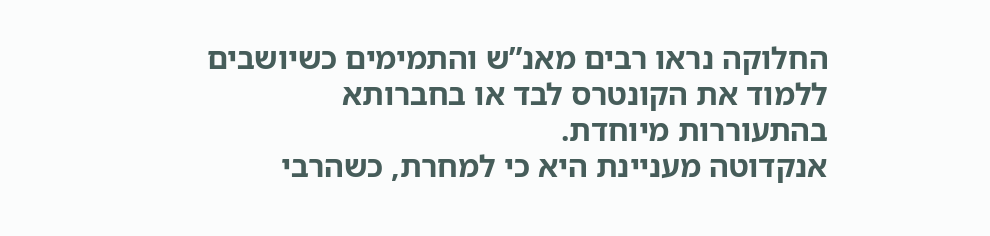החלוקה נראו רבים מאנ”ש והתמימים כשיושבים ללמוד את הקונטרס לבד או בחברותא בהתעוררות מיוחדת.
אנקדוטה מעניינת היא כי למחרת, כשהרבי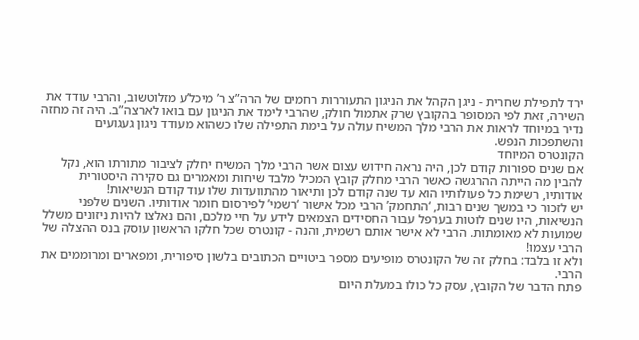ירד לתפילת שחרית - ניגן הקהל את הניגון התעוררות רחמים של הרה”צ ר’ מיכל’ע מזלוטשוב, והרבי עודד את השירה, זאת לפי המסופר בהקובץ שרק אתמול חולק, שהרבי לימד את הניגון עם בואו לארצה”ב. היה זה מחזה נדיר במיוחד לראות את הרבי מלך המשיח עולה על בימת התפילה שלו כשהוא מעודד ניגון געגועים והשתפכות הנפש.
הקונטרס המיוחד
אם שנים ספורות קודם לכן, היה נראה חידוש עצום אשר הרבי מלך המשיח יחלק לציבור מתורתו הוא, נקל להבין מה הייתה ההרגשה כאשר הרבי מחלק קובץ המכיל מלבד שיחות ומאמרים גם סקירה היסטורית אודותיו, רשימת כל פעולותיו הוא עד שנה קודם לכן ותיאור מהתוועדות שלו עוד קודם הנשיאות!
יש לזכור כי במשך שנים רבות, ‘התחמק’ הרבי מכל אישור ‘רשמי’ לפירסום חומר אודותיו. השנים שלפני הנשיאות, היו שנים לוטות בערפל עבור החסידים הצמאים לידע על חיי מלכם, והם נאלצו להיות ניזונים משלל שמועות לא מאומתות. הרבי לא אישר אותם רשמית, והנה - קונטרס שכל חלקו הראשון עוסק בנס ההצלה של הרבי עצמו!
ולא זו בלבד: בחלק זה של הקונטרס מופיעים מספר ביטויים הכתובים בלשון סיפורית, ומפארים ומרוממים את הרבי.
פתח הדבר של הקובץ, עסק כל כולו במעלת היום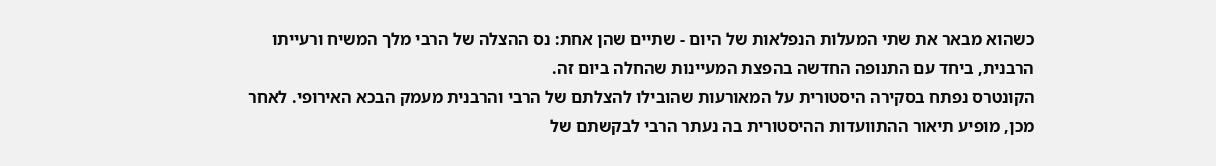כשהוא מבאר את שתי המעלות הנפלאות של היום - שתיים שהן אחת: נס ההצלה של הרבי מלך המשיח ורעייתו הרבנית, ביחד עם התנופה החדשה בהפצת המעיינות שהחלה ביום זה.
הקונטרס נפתח בסקירה היסטורית על המאורעות שהובילו להצלתם של הרבי והרבנית מעמק הבכא האירופי. לאחר מכן, מופיע תיאור ההתוועדות ההיסטורית בה נעתר הרבי לבקשתם של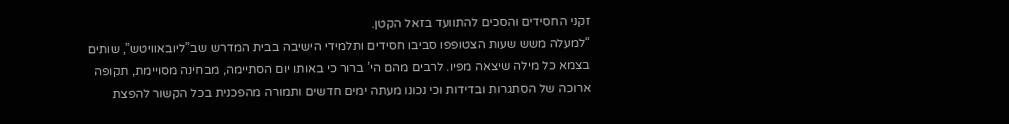זקני החסידים והסכים להתוועד בזאל הקטן.
“למעלה משש שעות הצטופפו סביבו חסידים ותלמידי הישיבה בבית המדרש שב”ליובאוויטש”, שותים בצמא כל מילה שיצאה מפיו. לרבים מהם הי’ ברור כי באותו יום הסתיימה, מבחינה מסויימת, תקופה ארוכה של הסתגרות ובדידות וכי נכונו מעתה ימים חדשים ותמורה מהפכנית בכל הקשור להפצת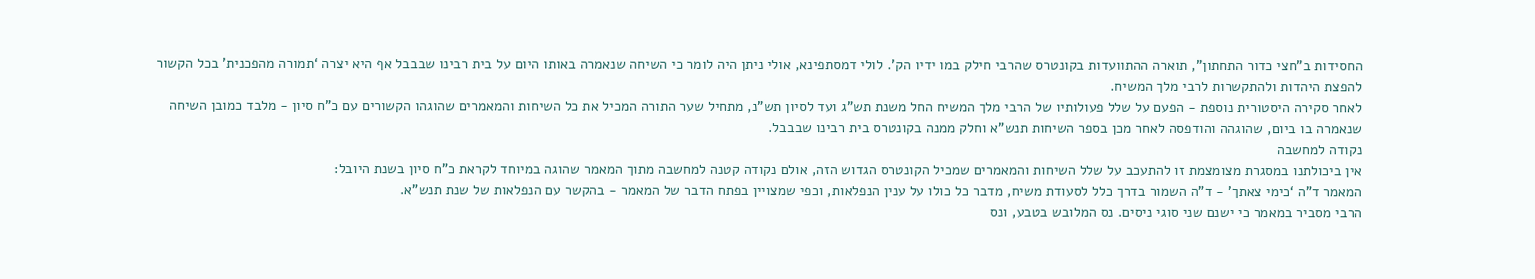החסידות ב”חצי כדור התחתון”, תוארה ההתוועדות בקונטרס שהרבי חילק במו ידיו הק’. לולי דמסתפינא, אולי ניתן היה לומר כי השיחה שנאמרה באותו היום על בית רבינו שבבבל אף היא יצרה ‘תמורה מהפכנית’ בכל הקשור להפצת היהדות ולהתקשרות לרבי מלך המשיח.
לאחר סקירה היסטורית נוספת - הפעם על שלל פעולותיו של הרבי מלך המשיח החל משנת תש”ג ועד לסיון תש”נ, מתחיל שער התורה המכיל את כל השיחות והמאמרים שהוגהו הקשורים עם כ”ח סיון - מלבד כמובן השיחה שנאמרה בו ביום, שהוגהה והודפסה לאחר מכן בספר השיחות תנש”א וחלק ממנה בקונטרס בית רבינו שבבבל.
נקודה למחשבה
אין ביכולתנו במסגרת מצומצמת זו להתעכב על שלל השיחות והמאמרים שמכיל הקונטרס הגדוש הזה, אולם נקודה קטנה למחשבה מתוך המאמר שהוגה במיוחד לקראת כ”ח סיון בשנת היובל:
המאמר ד”ה ‘כימי צאתך’ - ד”ה השמור בדרך כלל לסעודת משיח, מדבר כל כולו על ענין הנפלאות, וכפי שמצויין בפתח הדבר של המאמר - בהקשר עם הנפלאות של שנת תנש”א.
הרבי מסביר במאמר כי ישנם שני סוגי ניסים. נס המלובש בטבע, ונס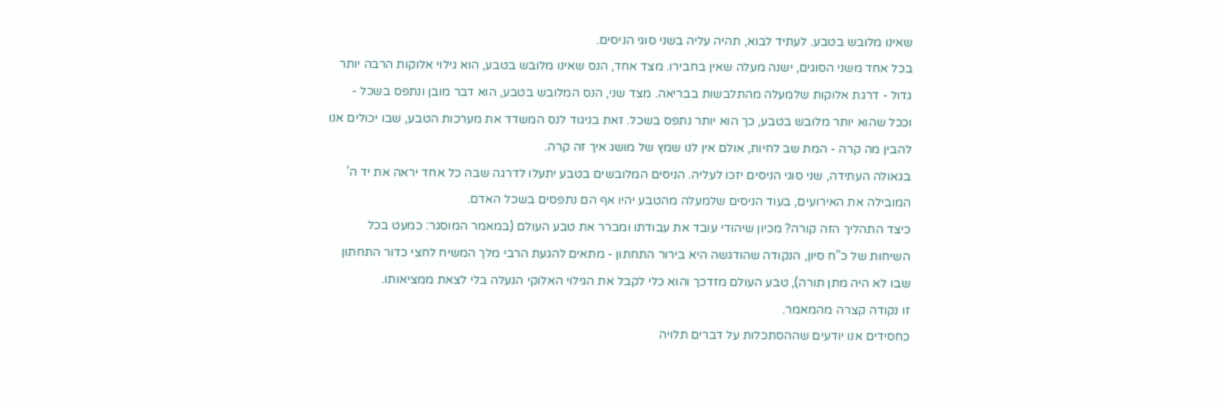שאינו מלובש בטבע. לעתיד לבוא, תהיה עליה בשני סוגי הניסים.
בכל אחד משני הסוגים, ישנה מעלה שאין בחבירו. מצד אחד, הנס שאינו מלובש בטבע, הוא גילוי אלוקות הרבה יותר גדול - דרגת אלוקות שלמעלה מהתלבשות בבריאה. מצד שני, הנס המלובש בטבע, הוא דבר מובן ונתפס בשכל - וככל שהוא יותר מלובש בטבע, כך הוא יותר נתפס בשכל. זאת בניגוד לנס המשדד את מערכות הטבע, שבו יכולים אנו להבין מה קרה - המת שב לחיות, אולם אין לנו שמץ של מושג איך זה קרה.
בגאולה העתידה, שני סוגי הניסים יזכו לעליה. הניסים המלובשים בטבע יתעלו לדרגה שבה כל אחד יראה את יד ה’ המובילה את האירועים, בעוד הניסים שלמעלה מהטבע יהיו אף הם נתפסים בשכל האדם.
כיצד התהליך הזה קורה? מכיון שיהודי עובד את עבודתו ומברר את טבע העולם (במאמר המוסגר: כמעט בכל השיחות של כ”ח סיון, הנקודה שהודגשה היא בירור התחתון - מתאים להגעת הרבי מלך המשיח לחצי כדור התחתון שבו לא היה מתן תורה), טבע העולם מזדכך והוא כלי לקבל את הגילוי האלוקי הנעלה בלי לצאת ממציאותו.
זו נקודה קצרה מהמאמר.
כחסידים אנו יודעים שההסתכלות על דברים תלויה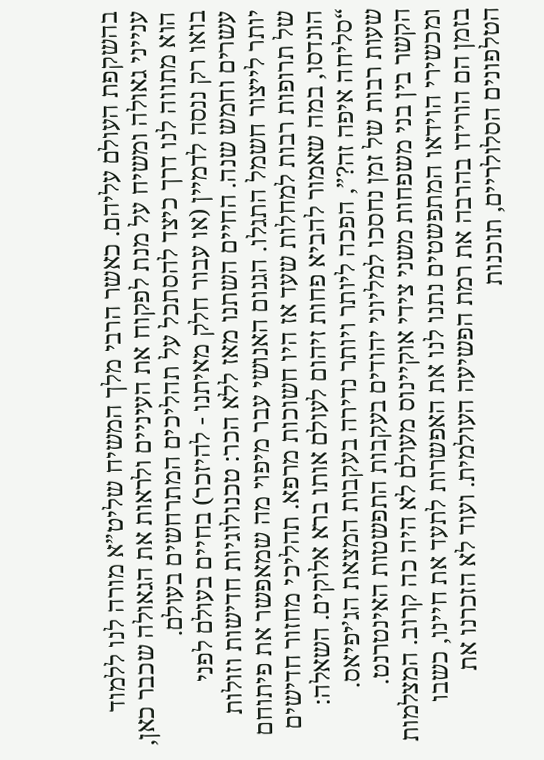בהשקפת העולם עליהם. כאשר הרבי מלך המשיח שליט”א מורה לנו ללמוד ענייני גאולה ומשיח על מנת לפקוח את העיניים ולראות את הגאולה שכבר כאן, הוא מתווה לנו דרך כיצד להסתכל על תהליכים המתרחשים בעולם.
בואו רק ננסה לדמיין (או עבור חלק מאיתנו - להיזכר) בחיים בעולם לפני עשרים וחמש שנה. החיים השתנו מאז ללא הכר: טכנולוגיות חדישות וזולות יותר לייצור חשמל התגלו. הגנום האנושי עבר מיפוי מה שמאפשר את פיתוחם של תרופות רבות למחלות שעד אז היו חשוכות מרפא. תהליכי מחזור חדישים הונדסו, במה שאמור להביא פחות זיהום לעולם אותו ברא אלוקים. השאלה: “סליחה איפה זה?”, הפכה ליותר ויותר נדירה בעקבות המצאת הג’יפיאס. שעות רבות של זמן נחסכו למליוני יהודים בעקבות התפשטות האינטרנט. הקשר בין בני משפחות משני צידי אוקיינוס מעולם לא היה כה קרוב. המצלמות ומכשירי הוידאו המתפשטים נתנו לנו את האפשרות לתעד את חיינו, כשבו בזמן הם הורידו בהרבה את רמת הפשיעה העולמית. ועוד לא הזכרנו את הטלפונים הסלולריים, תוכנות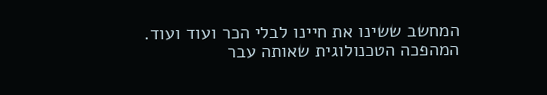המחשב ששינו את חיינו לבלי הכר ועוד ועוד.
המהפכה הטכנולוגית שאותה עבר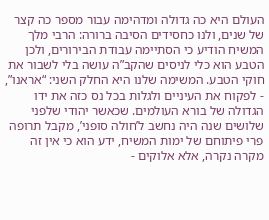העולם היא כה גדולה ומדהימה עבור מספר כה קצר של שנים, ולנו כחסידים הסיבה ברורה: הרבי מלך המשיח הודיע כי הסתיימה עבודת הבירורים, ולכן הטבע הוא כלי לניסים שהקב”ה עושה בלי לשבור את חוקי הטבע. המשימה שלנו היא החלק השני: “אראנו”, - לפקוח את העיניים ולגלות בכל נס כזה את ידו הגדולה של בורא העולמים. שכאשר יהודי שלפני שלושים שנה היה נחשב ל’חולה סופני’, מקבל תרופה פרי פיתוחם של ימות המשיח, ידע הוא כי אין זה מקרה נקרה, אלא אלוקים -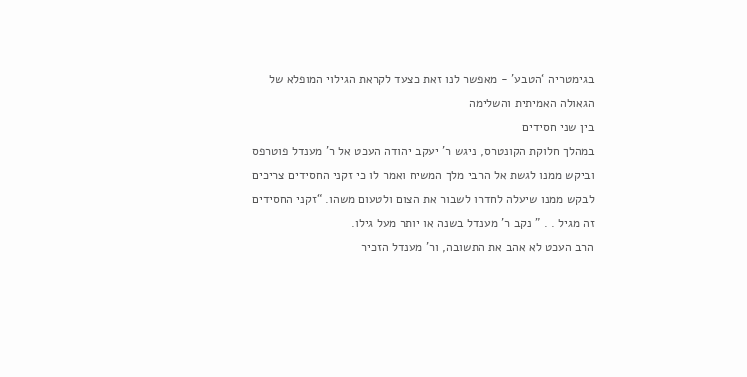בגימטריה ‘הטבע’ - מאפשר לנו זאת כצעד לקראת הגילוי המופלא של הגאולה האמיתית והשלימה
בין שני חסידים
במהלך חלוקת הקונטרס, ניגש ר’ יעקב יהודה העכט אל ר’ מענדל פוטרפס וביקש ממנו לגשת אל הרבי מלך המשיח ואמר לו כי זקני החסידים צריכים לבקש ממנו שיעלה לחדרו לשבור את הצום ולטעום משהו. “זקני החסידים זה מגיל . . ” נקב ר’ מענדל בשנה או יותר מעל גילו.
הרב העכט לא אהב את התשובה, ור’ מענדל הזכיר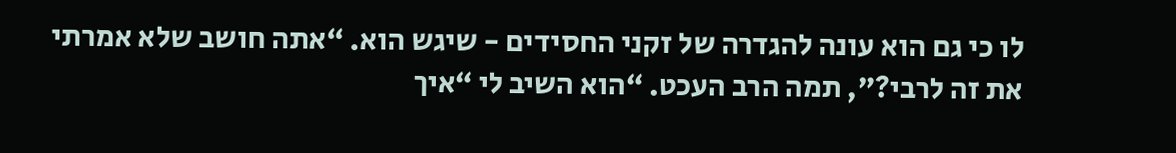לו כי גם הוא עונה להגדרה של זקני החסידים - שיגש הוא. “אתה חושב שלא אמרתי את זה לרבי?”, תמה הרב העכט. “הוא השיב לי “איך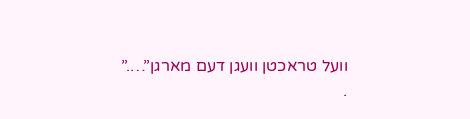וועל טראכטן וועגן דעם מארגן”….”
.